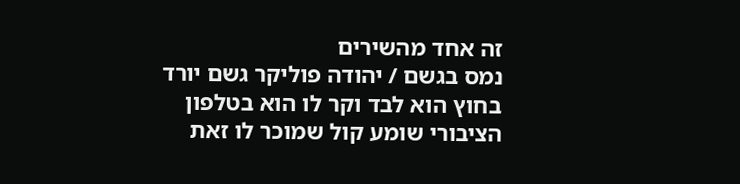זה אחד מהשירים
נמס בגשם / יהודה פוליקר גשם יורד בחוץ הוא לבד וקר לו הוא בטלפון הציבורי שומע קול שמוכר לו זאת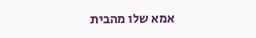אמא שלו מהבית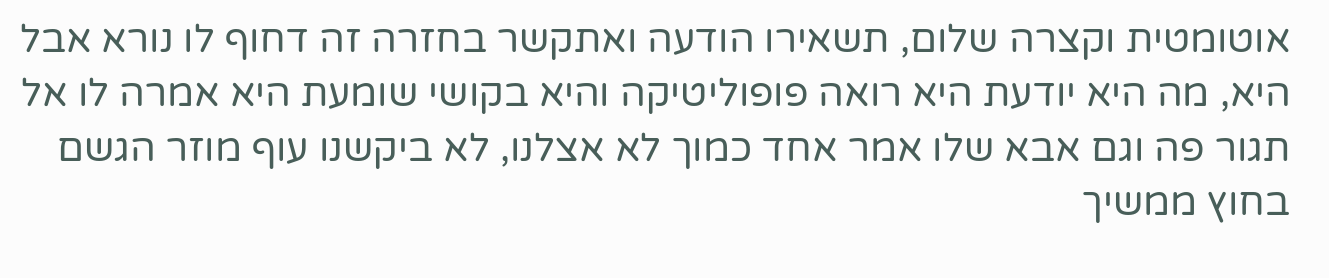אוטומטית וקצרה שלום, תשאירו הודעה ואתקשר בחזרה זה דחוף לו נורא אבל היא, מה היא יודעת היא רואה פופוליטיקה והיא בקושי שומעת היא אמרה לו אל תגור פה וגם אבא שלו אמר אחד כמוך לא אצלנו, לא ביקשנו עוף מוזר הגשם בחוץ ממשיך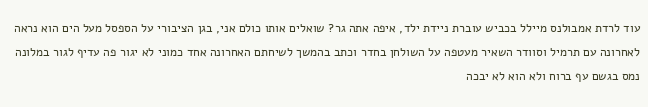עוד לרדת אמבולנס מיילל בכביש עוברת ניידת ילד, איפה אתה גר? שואלים אותו כולם אני, בגן הציבורי על הספסל מעל הים הוא נראה לאחרונה עם תרמיל וסוודר השאיר מעטפה על השולחן בחדר וכתב בהמשך לשיחתם האחרונה אחד כמוני לא יגור פה עדיף לגור במלונה נמס בגשם עף ברוח ולא הוא לא יבכה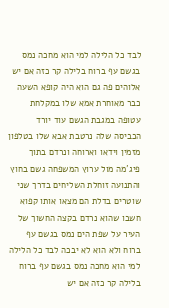לבד כל הלילה למי הוא מחכה נמס בגשם עף ברוח בלילה קר כזה אם יש אלוהים פה גם הוא היה קופא השעה כבר מאוחרת אמא שלו במקלחת עטופה במגבת הגשם עוד יורד הכביסה שלה נרטבת אבא שלו בטלפון מזמין וידאו וארוחה ונרדם בתוך פיג´מה מול ערוץ המשפחה גשם בחוץ והתנועה זוחלת השליחים בדרך שני שוטרים בדלת הם מצאו אותו קפוא חשבו שהוא נרדם בקצה החשוך של העיר על שפת הים נמס בגשם עף ברוח ולא הוא לא יבכה לבד כל הלילה למי הוא מחכה נמס בגשם עף ברוח בלילה קר כזה אם יש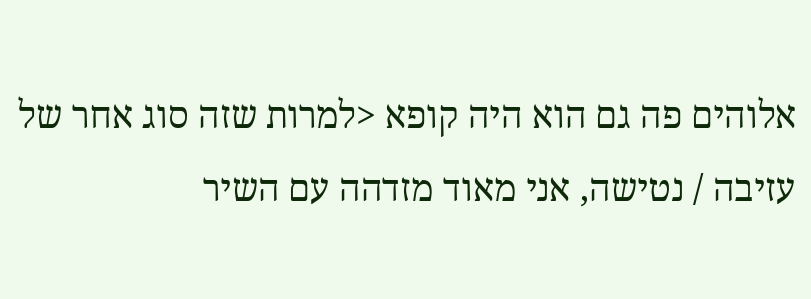אלוהים פה גם הוא היה קופא <למרות שזה סוג אחר של עזיבה / נטישה, אני מאוד מזדהה עם השיר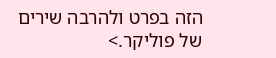הזה בפרט ולהרבה שירים של פוליקר.>